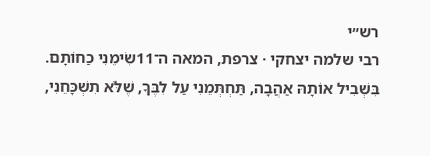רש״י
רבי שלמה יצחקי · צרפת, המאה ה־11שִׂימֵנִי כַחוֹתָם. בִּשְׁבִיל אוֹתָהּ אַהֲבָה, תַּחְתְּמֵנִי עַל לִבֶּךָ, שֶׁלֹּא תִשְׁכָּחֵנִי,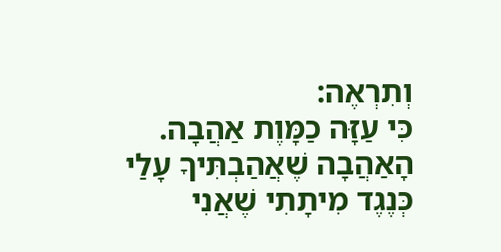וְתִרְאֶה:
כִּי עַזָּה כַמָּוֶת אַהֲבָה. הָאַהֲבָה שֶׁאֲהַבְתִּיךָ עָלַי כְּנֶגֶד מִיתָתִי שֶׁאֲנִי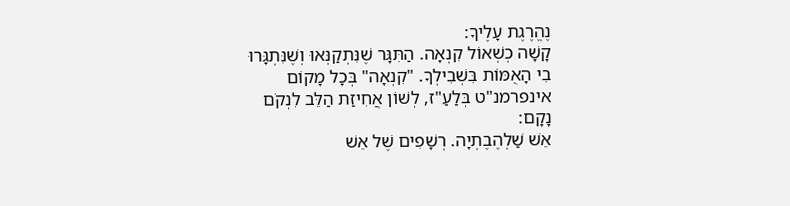נֶהֱרֶגֶת עָלֶיךָ:
קָשָׁה כְשְׁאוֹל קִנְאָה. הַתִּגָּר שֶׁנִּתְקַנְּאוּ וְשֶׁנִּתְגָּרוּ בִי הָאֻמּוֹת בִּשְׁבִילְךָ. "קִנְאָה" בְּכָל מָקוֹם אינפרמנ"ט בְּלַעַ"ז, לְשׁוֹן אֲחִיזַת הַלֵּב לִנְקֹם נָקָם:
אֵשׁ שַׁלְהֶבֶתְיָה. רְשָׁפִים שֶׁל אֵשׁ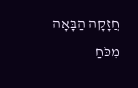חֲזָקָה הַבָּאָה מִכֹּחַ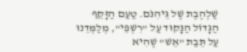שַׁלְהֶבֶת שֶׁל גֵּיהִנֹּם. טַעַם הַזָּקֵף הַגָּדוֹל הַנָּקוּד עַל "רִשְׁפֵּי", מְלַמְּדֵנוּ עַל תֵּבַת "אֵשׁ" שֶׁהִיא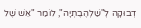דְבוּקָה לְ"שַׁלְהֶבֶתְיָה", לוֹמַר "אֵשׁ שֶׁל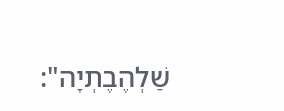שַׁלְהֶבֶתְיָה":